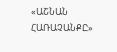«ԱՇՆԱՆ ՀԱՌԱՉԱՆՔԸ»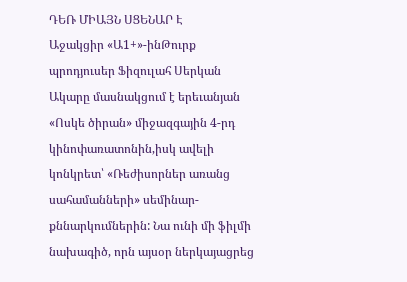ԴԵՌ ՄԻԱՅՆ ՍՑԵՆԱՐ Է
Աջակցիր «Ա1+»-ինԹուրք պրոդյուսեր Ֆիզուլահ Սերկան Ակարը մասնակցում է երեւանյան «Ոսկե ծիրան» միջազգային 4-րդ կինոփառատոնին,իսկ ավելի կոնկրետ՝ «Ռեժիսորներ առանց սահամանների» սեմինար-քննարկումներին: Նա ունի մի ֆիլմի նախագիծ, որն այսօր ներկայացրեց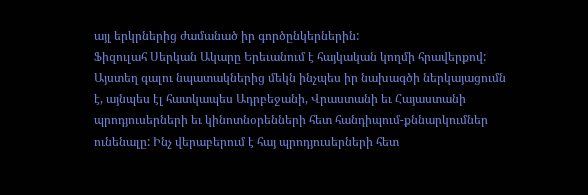այլ երկրներից ժամանած իր գործընկերներին:
Ֆիզուլահ Սերկան Ակարը Երեւանում է հայկական կողմի հրավերքով: Այստեղ գալու նպատակներից մեկն ինչպես իր նախագծի ներկայացումն է, այնպես էլ հատկապես Ադրբեջանի, Վրաստանի եւ Հայաստանի պրոդյուսերների եւ կինոտնօրենների հետ հանդիպում-քննարկումներ ունենալը: Ինչ վերաբերում է հայ պրոդյուսերների հետ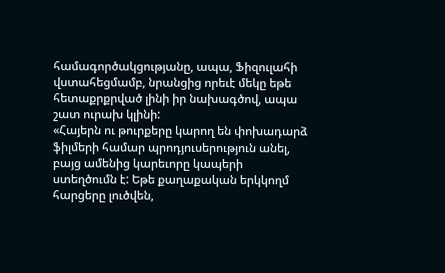համագործակցությանը, ապա, Ֆիզուլահի վստահեցմամբ, նրանցից որեւէ մեկը եթե հետաքրքրված լինի իր նախագծով, ապա շատ ուրախ կլինի:
«Հայերն ու թուրքերը կարող են փոխադարձ ֆիլմերի համար պրոդյուսերություն անել, բայց ամենից կարեւորը կապերի ստեղծումն է: Եթե քաղաքական երկկողմ հարցերը լուծվեն,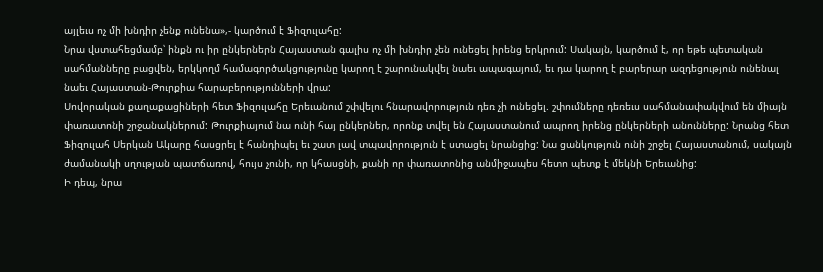այլեւս ոչ մի խնդիր չենք ունենա»,- կարծում է Ֆիզուլահը:
Նրա վստահեցմամբ՝ ինքն ու իր ընկերներն Հայաստան գալիս ոչ մի խնդիր չեն ունեցել իրենց երկրում: Սակայն, կարծում է, որ եթե պետական սահմանները բացվեն, երկկողմ համագործակցությունը կարող է շարունակվել նաեւ ապագայում, եւ դա կարող է բարերար ազդեցություն ունենալ նաեւ Հայաստան-Թուրքիա հարաբերությունների վրա:
Սովորական քաղաքացիների հետ Ֆիզուլահը Երեւանում շփվելու հնարավորություն դեռ չի ունեցել. շփումները դեռեւս սահմանափակվում են միայն փառատոնի շրջանակներում: Թուրքիայում նա ունի հայ ընկերներ, որոնք տվել են Հայաստանում ապրող իրենց ընկերների անունները: Նրանց հետ Ֆիզուլահ Սերկան Ակարը հասցրել է հանդիպել եւ շատ լավ տպավորություն է ստացել նրանցից: Նա ցանկություն ունի շրջել Հայաստանում, սակայն ժամանակի սղության պատճառով, հույս չունի, որ կհասցնի, քանի որ փառատոնից անմիջապես հետո պետք է մեկնի Երեւանից:
Ի դեպ, նրա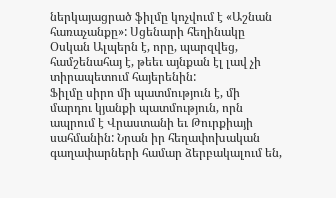ներկայացրած ֆիլմը կոչվում է «Աշնան հառաչանքը»: Սցենարի հեղինակը Օսկան Ալպերն է, որը, պարզվեց, համշենահայ է, թեեւ այնքան էլ լավ չի տիրապետում հայերենին:
Ֆիլմը սիրո մի պատմություն է, մի մարդու կյանքի պատմություն, որն ապրում է Վրաստանի եւ Թուրքիայի սահմանին: Նրան իր հեղափոխական գաղափարների համար ձերբակալում են,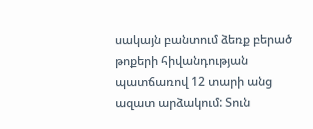սակայն բանտում ձեռք բերած թոքերի հիվանդության պատճառով 12 տարի անց ազատ արձակում: Տուն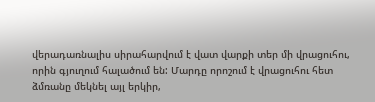վերադառնալիս սիրահարվում է վատ վարքի տեր մի վրացուհու, որին գյուղում հալածում են: Մարդը որոշում է վրացուհու հետ ձմռանը մեկնել այլ երկիր,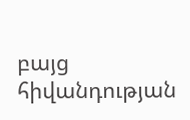բայց հիվանդության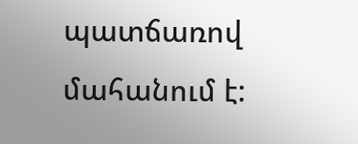պատճառով մահանում է: